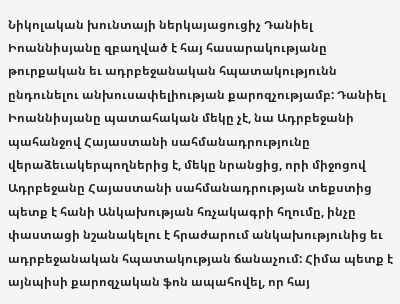Նիկոլական խունտայի ներկայացուցիչ Դանիել Իոաննիսյանը զբաղված է հայ հասարակությանը թուրքական եւ ադրբեջանական հպատակությունն ընդունելու անխուսափելիության քարոզչությամբ: Դանիել Իոաննիսյանը պատահական մեկը չէ, նա Ադրբեջանի պահանջով Հայաստանի սահմանադրությունը վերաձեւակերպողներից է, մեկը նրանցից, որի միջոցով Ադրբեջանը Հայաստանի սահմանադրության տեքստից պետք է հանի Անկախության հռչակագրի հղումը, ինչը փաստացի նշանակելու է հրաժարում անկախությունից եւ ադրբեջանական հպատակության ճանաչում: Հիմա պետք է այնպիսի քարոզչական ֆոն ապահովել, որ հայ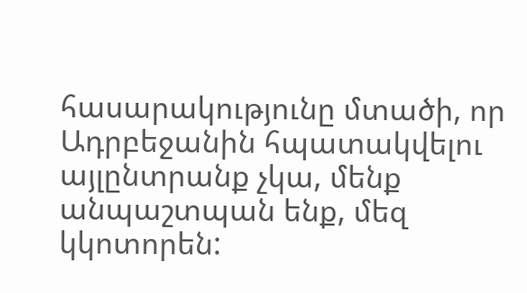հասարակությունը մտածի, որ Ադրբեջանին հպատակվելու այլընտրանք չկա, մենք անպաշտպան ենք, մեզ կկոտորեն: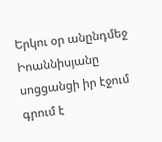Երկու օր անընդմեջ Իոաննիսյանը սոցցանցի իր էջում գրում է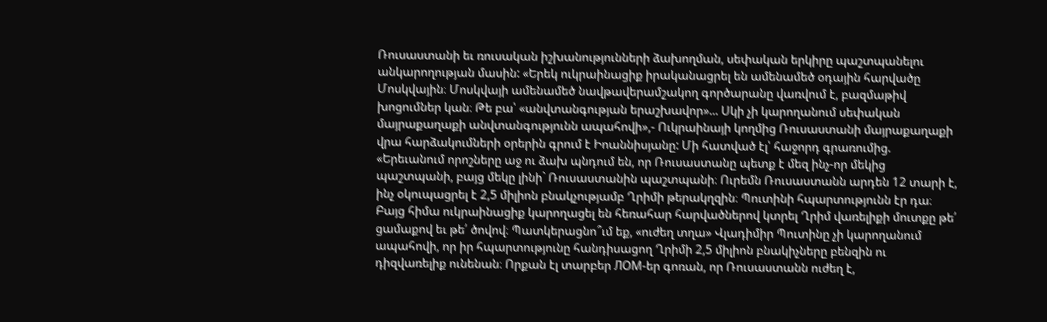Ռուսաստանի եւ ռուսական իշխանությունների ձախողման, սեփական երկիրը պաշտպանելու անկարողության մասին: «Երեկ ուկրաինացիք իրականացրել են ամենամեծ օդային հարվածը Մոսկվային։ Մոսկվայի ամենամեծ նավթավերամշակող գործարանը վառվում է, բազմաթիվ խոցումներ կան։ Թե բա՝ «անվտանգության երաշխավոր»... Սկի չի կարողանում սեփական մայրաքաղաքի անվտանգությունն ապահովի»,- Ուկրաինայի կողմից Ռուսաստանի մայրաքաղաքի վրա հարձակումների օրերին գրում է Իոաննիսյանը: Մի հատված էլ՝ հաջորդ գրառումից. «Երեւանում որոշները աջ ու ձախ պնդում են, որ Ռուսաստանը պետք է մեզ ինչ-որ մեկից պաշտպանի, բայց մեկը լինի` Ռուսաստանին պաշտպանի։ Ուրեմն Ռուսաստանն արդեն 12 տարի է, ինչ օկուպացրել է 2,5 միլիոն բնակչությամբ Ղրիմի թերակղզին։ Պուտինի հպարտությունն էր դա։ Բայց հիմա ուկրաինացիք կարողացել են հեռահար հարվածներով կտրել Ղրիմ վառելիքի մուտքը թե՛ ցամաքով եւ թե՛ ծովով։ Պատկերացնո՞ւմ եք, «ուժեղ տղա» Վլադիմիր Պուտինը չի կարողանում ապահովի, որ իր հպարտությունը հանդիսացող Ղրիմի 2,5 միլիոն բնակիչները բենզին ու դիզվառելիք ունենան։ Որքան էլ տարբեր ЛОМ-եր գոռան, որ Ռուսաստանն ուժեղ է,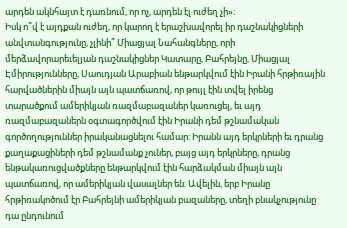արդեն ակնհայտ է դառնում, որ ոչ, արդեն էլ ուժեղ չի»։
Իսկ ո՞վ է այդքան ուժեղ, որ կարող է երաշխավորել իր դաշնակիցների անվտանգությունը, չլինի՞ Միացյալ Նահանգները, որի մերձավորարեւելյան դաշնակիցներ Կատարը, Բահրեյնը, Միացյալ Էմիրությունները, Սաուդյան Արաբիան ենթարկվում էին Իրանի հրթիռային հարվածներին միայն այն պատճառով, որ թույլ էին տվել իրենց տարածքում ամերիկյան ռազմաբազաներ կառուցել, եւ այդ ռազմաբազաներն օգտագործվում էին Իրանի դեմ թշնամական գործողություններ իրականացնելու համար: Իրանն այդ երկրների եւ դրանց քաղաքացիների դեմ թշնամանք չուներ, բայց այդ երկրները, դրանց ենթակառուցվածքները ենթարկվում էին հարձակման միայն այն պատճառով, որ ամերիկյան վասալներ են: Ավելին, երբ Իրանը հրթիռակոծում էր Բահրեյնի ամերիկյան բազաները, տեղի բնակչությունը դա ընդունում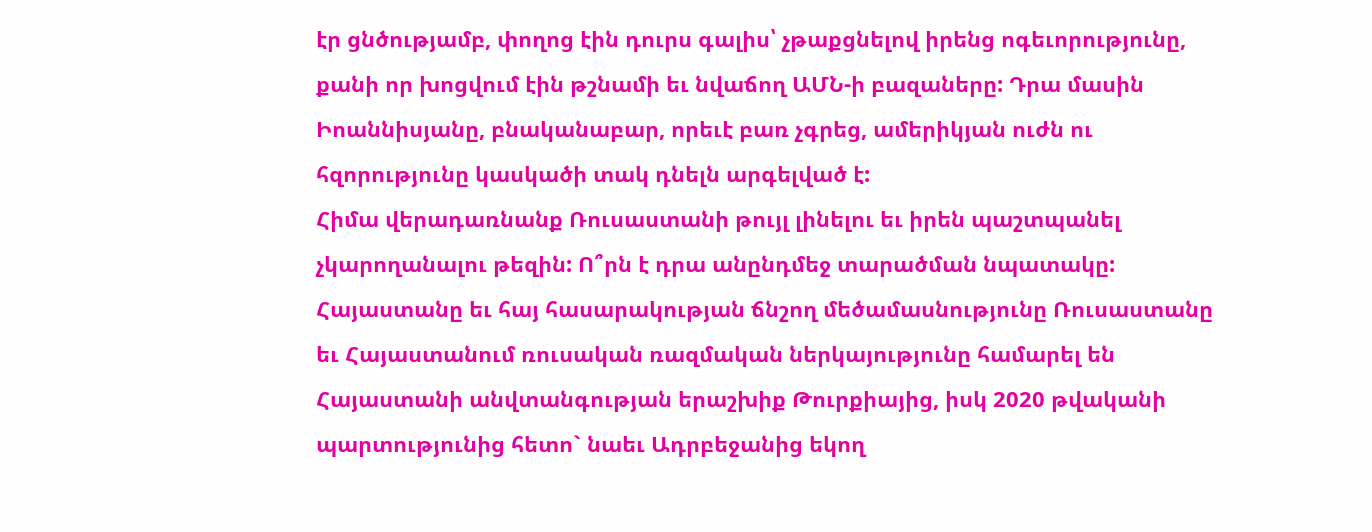էր ցնծությամբ, փողոց էին դուրս գալիս՝ չթաքցնելով իրենց ոգեւորությունը, քանի որ խոցվում էին թշնամի եւ նվաճող ԱՄՆ-ի բազաները: Դրա մասին Իոաննիսյանը, բնականաբար, որեւէ բառ չգրեց, ամերիկյան ուժն ու հզորությունը կասկածի տակ դնելն արգելված է:
Հիմա վերադառնանք Ռուսաստանի թույլ լինելու եւ իրեն պաշտպանել չկարողանալու թեզին: Ո՞րն է դրա անընդմեջ տարածման նպատակը: Հայաստանը եւ հայ հասարակության ճնշող մեծամասնությունը Ռուսաստանը եւ Հայաստանում ռուսական ռազմական ներկայությունը համարել են Հայաստանի անվտանգության երաշխիք Թուրքիայից, իսկ 2020 թվականի պարտությունից հետո` նաեւ Ադրբեջանից եկող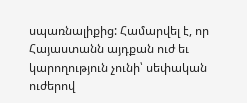սպառնալիքից: Համարվել է, որ Հայաստանն այդքան ուժ եւ կարողություն չունի՝ սեփական ուժերով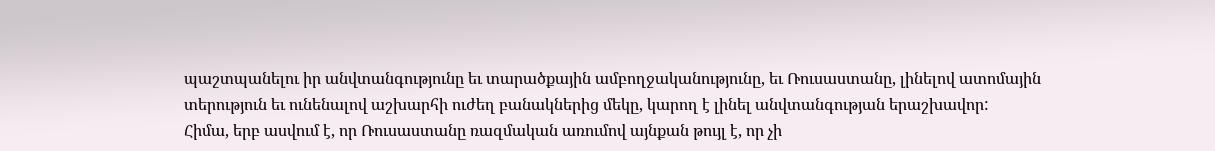պաշտպանելու իր անվտանգությունը եւ տարածքային ամբողջականությունը, եւ Ռուսաստանը, լինելով ատոմային տերություն եւ ունենալով աշխարհի ուժեղ բանակներից մեկը, կարող է լինել անվտանգության երաշխավոր:
Հիմա, երբ ասվում է, որ Ռուսաստանը ռազմական առումով այնքան թույլ է, որ չի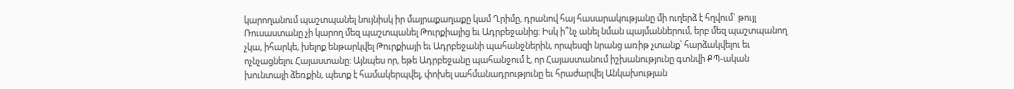կարողանում պաշտպանել նույնիսկ իր մայրաքաղաքը կամ Ղրիմը, դրանով հայ հասարակությանը մի ուղերձ է հղվում` թույլ Ռուսաստանը չի կարող մեզ պաշտպանել Թուրքիայից եւ Ադրբեջանից: Իսկ ի՞նչ անել նման պայմաններում, երբ մեզ պաշտպանող չկա, իհարկե, խելոք ենթարկվել Թուրքիայի եւ Ադրբեջանի պահանջներին, որպեսզի նրանց առիթ չտանք՝ հարձակվելու եւ ոչնչացնելու Հայաստանը: Այնպես որ, եթե Ադրբեջանը պահանջում է, որ Հայաստանում իշխանությունը գտնվի ՔՊ-ական խունտայի ձեռքին, պետք է համակերպվել, փոխել սահմանադրությունը եւ հրաժարվել Անկախության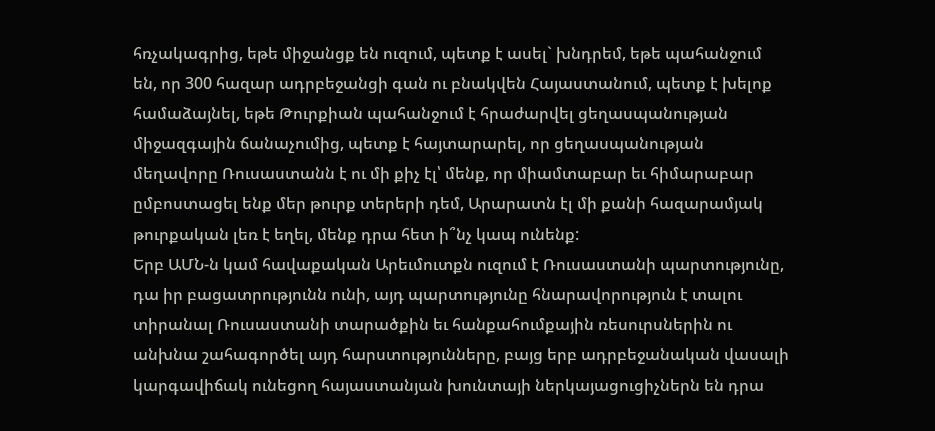հռչակագրից, եթե միջանցք են ուզում, պետք է ասել` խնդրեմ, եթե պահանջում են, որ 300 հազար ադրբեջանցի գան ու բնակվեն Հայաստանում, պետք է խելոք համաձայնել, եթե Թուրքիան պահանջում է հրաժարվել ցեղասպանության միջազգային ճանաչումից, պետք է հայտարարել, որ ցեղասպանության մեղավորը Ռուսաստանն է ու մի քիչ էլ՝ մենք, որ միամտաբար եւ հիմարաբար ըմբոստացել ենք մեր թուրք տերերի դեմ, Արարատն էլ մի քանի հազարամյակ թուրքական լեռ է եղել, մենք դրա հետ ի՞նչ կապ ունենք:
Երբ ԱՄՆ-ն կամ հավաքական Արեւմուտքն ուզում է Ռուսաստանի պարտությունը, դա իր բացատրությունն ունի, այդ պարտությունը հնարավորություն է տալու տիրանալ Ռուսաստանի տարածքին եւ հանքահումքային ռեսուրսներին ու անխնա շահագործել այդ հարստությունները, բայց երբ ադրբեջանական վասալի կարգավիճակ ունեցող հայաստանյան խունտայի ներկայացուցիչներն են դրա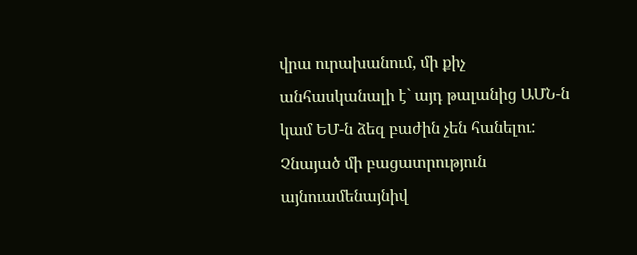վրա ուրախանում, մի քիչ անհասկանալի է` այդ թալանից ԱՄՆ-ն կամ ԵՄ-ն ձեզ բաժին չեն հանելու: Չնայած մի բացատրություն այնուամենայնիվ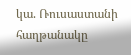կա. Ռուսաստանի հաղթանակը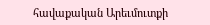հավաքական Արեւմուտքի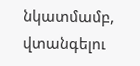նկատմամբ, վտանգելու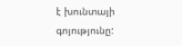է խունտայի գոյությունը: